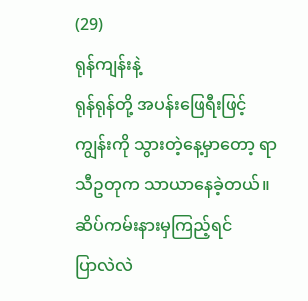(29)
ရုန်ကျန်းနဲ့
ရုန်ရုန်တို့ အပန်းဖြေရီးဖြင့် ကျွန်းကို သွားတဲ့နေ့မှာတော့ ရာသီဥတုက သာယာနေခဲ့တယ်။
ဆိပ်ကမ်းနားမှကြည့်ရင်
ပြာလဲလဲ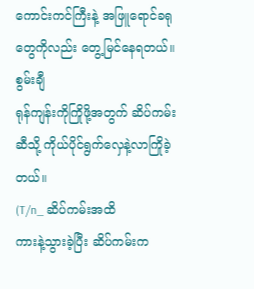ကောင်းကင်ကြီးနဲ့ အဖြူရောင်ခရုတွေကိုလည်း တွေ့မြင်နေရတယ်။
စွမ်းချီ
ရုန်ကျန်းကိုကြိုဖို့အတွက် ဆိပ်ကမ်းဆီသို့ ကိုယ်ပိုင်ရွက်လှေနဲ့လာကြိုခဲ့တယ်။
(T/n_ ဆိပ်ကမ်းအထိ
ကားနဲ့သွားခဲ့ပြီး ဆိပ်ကမ်းက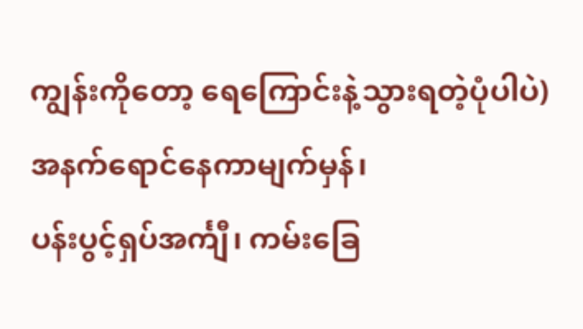ကျွန်းကိုတော့ ရေကြောင်းနဲ့သွားရတဲ့ပုံပါပဲ)
အနက်ရောင်နေကာမျက်မှန်၊
ပန်းပွင့်ရှပ်အင်္ကျီ၊ ကမ်းခြေ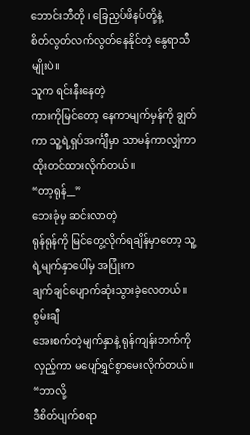ဘောင်းဘီတို ၊ ခြေညှပ်ဖိနပ်တို့နဲ့
စိတ်လွတ်လက်လွတ်နေနိုင်တဲ့ နွေရာသီမျိုးပဲ။
သူက ရင်းနီးနေတဲ့
ကားကိုမြင်တော့ နေကာမျက်မှန်ကို ချွတ်ကာ သူ့ရဲ့ရှပ်အင်္ကျီမှာ သာမန်ကာလျှံကာ
ထိုးတင်ထားလိုက်တယ်။
“တာ့ရုန်__”
ဘေးခုံမှ ဆင်းလာတဲ့
ရုန်ရုန်ကို မြင်တွေ့လိုက်ရချိန်မှာတော့ သူ့ရဲ့မျက်နှာပေါ်မှ အပြုံးက
ချက်ချင်ပျောက်ဆုံးသွားခဲ့လေတယ်။
စွမ်းချီ
အေးစက်တဲ့မျက်နှာနဲ့ ရုန်ကျန်းဘက်ကိုလှည့်ကာ မပျော်ရွှင်စွာမေးလိုက်တယ်။
“ဘာလို့
ဒီစိတ်ပျက်စရာ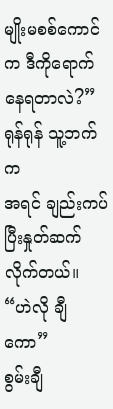မျိုးမစစ်ကောင်က ဒီကိုရောက်နေရတာလဲ?”
ရုန်ရုန် သူ့ဘက်က
အရင် ချည်းကပ်ပြီးနှုတ်ဆက်လိုက်တယ်။
“ဟဲလို ချီကော”
စွမ်းချီ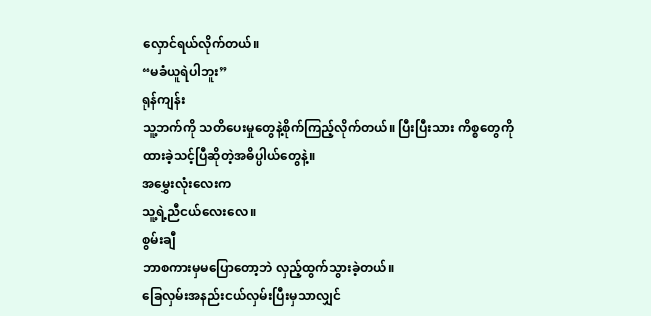လှောင်ရယ်လိုက်တယ်။
“မခံယူရဲပါဘူး”
ရုန်ကျန်း
သူ့ဘက်ကို သတိပေးမှုတွေနဲ့စိုက်ကြည့်လိုက်တယ်။ ပြီးပြီးသား ကိစ္စတွေကို
ထားခဲ့သင့်ပြီဆိုတဲ့အဓိပ္ပါယ်တွေနဲ့။
အမွှေးလုံးလေးက
သူ့ရဲ့ညီငယ်လေးလေ။
စွမ်းချီ
ဘာစကားမှမပြောတော့ဘဲ လှည့်ထွက်သွားခဲ့တယ်။
ခြေလှမ်းအနည်းငယ်လှမ်းပြီးမှသာလျှင်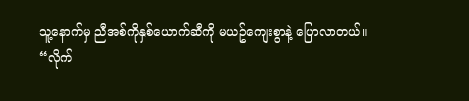သူ့နောက်မှ ညီအစ်ကိုနှစ်ယောက်ဆီကို မယဥ်ကျေးစွာနဲ့ ပြောလာတယ်။
“လိုက်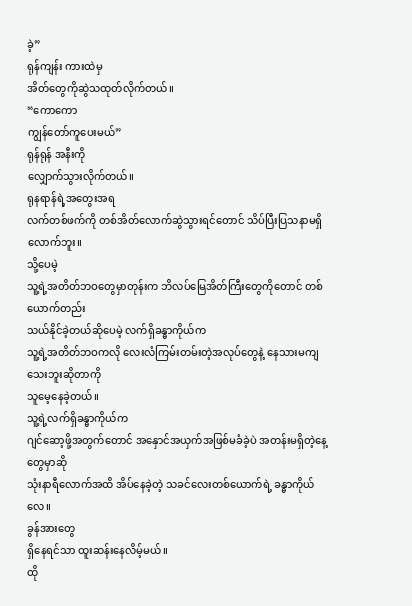ခဲ့”
ရုန်ကျန်း ကားထဲမှ
အိတ်တွေကိုဆွဲသထုတ်လိုက်တယ်။
“ကောကော
ကျွန်တော်ကူပေးမယ်”
ရုန်ရုန် အနီးကို
လျှောက်သွားလိုက်တယ်။
ရုနရာန်ရဲ့အတွေးအရ
လက်တစ်ဖက်ကို တစ်အိတ်လောက်ဆွဲသွားရင်တောင် သိပ်ပြီးပြသနာမရှိလောက်ဘူး။
သို့ပေမဲ့
သူ့ရဲ့အတိတ်ဘဝတွေမှာတုန်းက ဘိလပ်မြေအိတ်ကြီးတွေကိုတောင် တစ်ယောက်တည်း
သယ်နိုင်ခဲ့တယ်ဆိုပေမဲ့ လက်ရှိခန္ဓာကိုယ်က
သူ့ရဲ့အတိတ်ဘဝကလို လေးလံကြမ်းတမ်းတဲ့အလုပ်တွေနဲ့ နေသားမကျသေးဘူးဆိုတာကို
သူမေ့နေခဲ့တယ်။
သူ့ရဲ့လက်ရှိခန္ဓာကိုယ်က
ဂျင်ဆော့ဖို့အတွက်တောင် အနှောင်အယှက်အဖြစ်မခံခဲ့ပဲ အတန်းမရှိတဲ့နေ့တွေမှာဆို
သုံးနာရီလောက်အထိ အိပ်နေခဲ့တဲ့ သခင်လေးတစ်ယောက်ရဲ့ ခန္ဓာကိုယ်လေ။
ခွန်အားတွေ
ရှိနေရင်သာ ထူးဆန်းနေလိမ့်မယ်။
ထို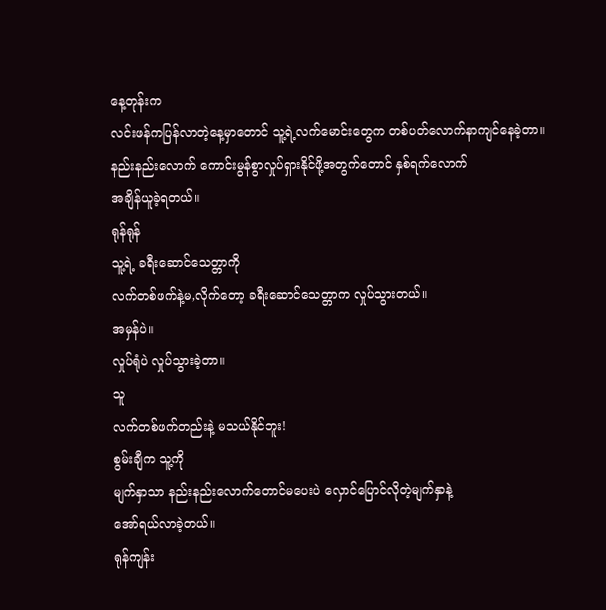နေ့တုန်းက
လင်းဖန်ကပြန်လာတဲ့နေ့မှာတောင် သူ့ရဲ့လက်မောင်းတွေက တစ်ပတ်လောက်နာကျင်နေခဲ့တာ။
နည်းနည်းလောက် ကောင်းမွန်စွာလှုပ်ရှားနိုင်ဖို့အတွက်တောင် နှစ်ရက်လောက်
အချိန်ယူခဲ့ရတယ်။
ရုန်ရုန်
သူ့ရဲ့ ခရီးဆောင်သေတ္တာကို
လက်တစ်ဖက်နဲ့မ,လိုက်တော့ ခရီးဆောင်သေတ္တာက လှုပ်သွားတယ်။
အမှန်ပဲ။
လှုပ်ရုံပဲ လှုပ်သွားခဲ့တာ။
သူ
လက်တစ်ဖက်တည်းနဲ့ မသယ်နိုင်ဘူး!
စွမ်းချီက သူ့ကို
မျက်နှာသာ နည်းနည်းလောက်တောင်မပေးပဲ လှောင်ပြောင်လိုတဲ့မျက်နှာနဲ့
အော်ရယ်လာခဲ့တယ်။
ရုန်ကျန်း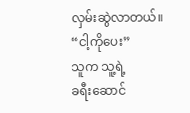လှမ်းဆွဲလာတယ်။
“ငါ့ကိုပေး”
သူက သူ့ရဲ့
ခရီးဆောင်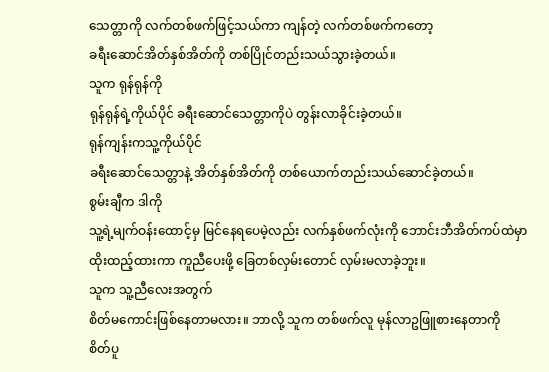သေတ္တာကို လက်တစ်ဖက်ဖြင့်သယ်ကာ ကျန်တဲ့ လက်တစ်ဖက်ကတော့
ခရီးဆောင်အိတ်နှစ်အိတ်ကို တစ်ပြိုင်တည်းသယ်သွားခဲ့တယ်။
သူက ရုန်ရုန်ကို
ရုန်ရုန်ရဲ့ကိုယ်ပိုင် ခရီးဆောင်သေတ္တာကိုပဲ တွန်းလာခိုင်းခဲ့တယ်။
ရုန်ကျန်းကသူ့ကိုယ်ပိုင်
ခရီးဆောင်သေတ္တာနဲ့ အိတ်နှစ်အိတ်ကို တစ်ယောက်တည်းသယ်ဆောင်ခဲ့တယ်။
စွမ်းချီက ဒါကို
သူ့ရဲ့မျက်ဝန်းထောင့်မှ မြင်နေရပေမဲ့လည်း လက်နှစ်ဖက်လုံးကို ဘောင်းဘီအိတ်ကပ်ထဲမှာ
ထိုးထည့်ထားကာ ကူညီပေးဖို့ ခြေတစ်လှမ်းတောင် လှမ်းမလာခဲ့ဘူး။
သူက သူ့ညီလေးအတွက်
စိတ်မကောင်းဖြစ်နေတာမလား။ ဘာလို့ သူက တစ်ဖက်လူ မုန်လာဥဖြူစားနေတာကို
စိတ်ပူ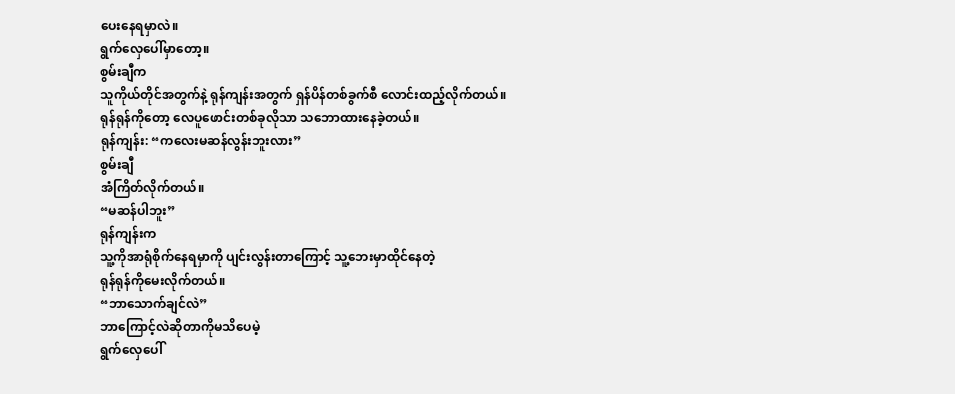ပေးနေရမှာလဲ။
ရွက်လှေပေါ်မှာတော့။
စွမ်းချီက
သူကိုယ်တိုင်အတွက်နဲ့ ရုန်ကျန်းအတွက် ရှန်ပိန်တစ်ခွက်စီ လောင်းထည့်လိုက်တယ်။
ရုန်ရုန်ကိုတော့ လေပူဖောင်းတစ်ခုလိုသာ သဘောထားနေခဲ့တယ်။
ရုန်ကျန်း: “ကလေးမဆန်လွန်းဘူးလား”
စွမ်းချီ
အံကြိတ်လိုက်တယ်။
“မဆန်ပါဘူး”
ရုန်ကျန်းက
သူ့ကိုအာရုံစိုက်နေရမှာကို ပျင်းလွန်းတာကြောင့် သူ့ဘေးမှာထိုင်နေတဲ့
ရုန်ရုန်ကိုမေးလိုက်တယ်။
“ဘာသောက်ချင်လဲ”
ဘာကြောင့်လဲဆိုတာကိုမသိပေမဲ့
ရွက်လှေပေါ်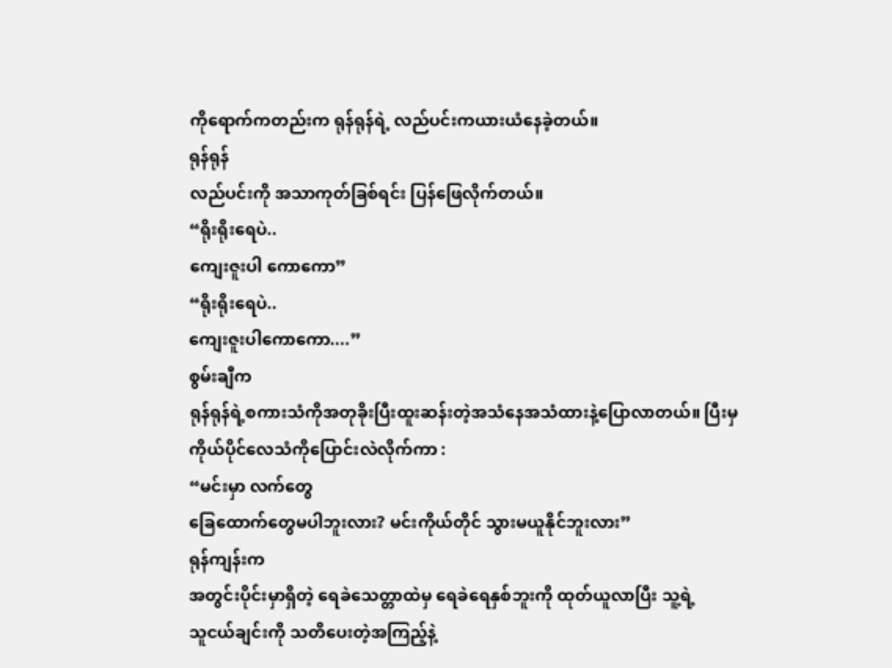ကိုရောက်ကတည်းက ရုန်ရုန်ရဲ့ လည်ပင်းကယားယံနေခဲ့တယ်။
ရုန်ရုန်
လည်ပင်းကို အသာကုတ်ခြစ်ရင်း ပြန်ဖြေလိုက်တယ်။
“ရိုးရိုးရေပဲ..
ကျေးဇူးပါ ကောကော”
“ရိုးရိုးရေပဲ..
ကျေးဇူးပါကောကော....”
စွမ်းချီက
ရုန်ရုန်ရဲ့စကားသံကိုအတုခိုးပြီးထူးဆန်းတဲ့အသံနေအသံထားနဲ့ပြောလာတယ်။ ပြီးမှ
ကိုယ်ပိုင်လေသံကိုပြောင်းလဲလိုက်ကာ :
“မင်းမှာ လက်တွေ
ခြေထောက်တွေမပါဘူးလား? မင်းကိုယ်တိုင် သွားမယူနိုင်ဘူးလား”
ရုန်ကျန်းက
အတွင်းပိုင်းမှာရှိတဲ့ ရေခဲသေတ္တာထဲမှ ရေခဲရေနှစ်ဘူးကို ထုတ်ယူလာပြီး သူ့ရဲ့
သူငယ်ချင်းကို သတိပေးတဲ့အကြည့်နဲ့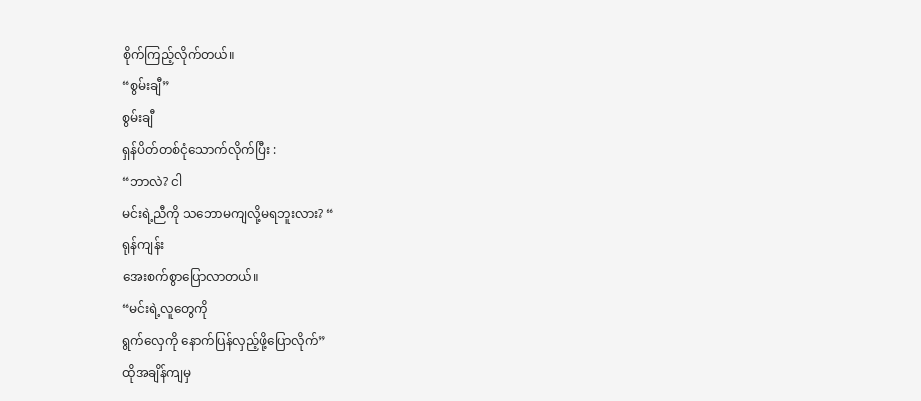စိုက်ကြည့်လိုက်တယ်။
“စွမ်းချီ”
စွမ်းချီ
ရှန်ပိတ်တစ်ငုံသောက်လိုက်ပြီး :
“ဘာလဲ? ငါ
မင်းရဲ့ညီကို သဘောမကျလို့မရဘူးလား? “
ရုန်ကျန်း
အေးစက်စွာပြောလာတယ်။
“မင်းရဲ့လူတွေကို
ရွက်လှေကို နောက်ပြန်လှည့်ဖို့ပြောလိုက်”
ထိုအချိန်ကျမှ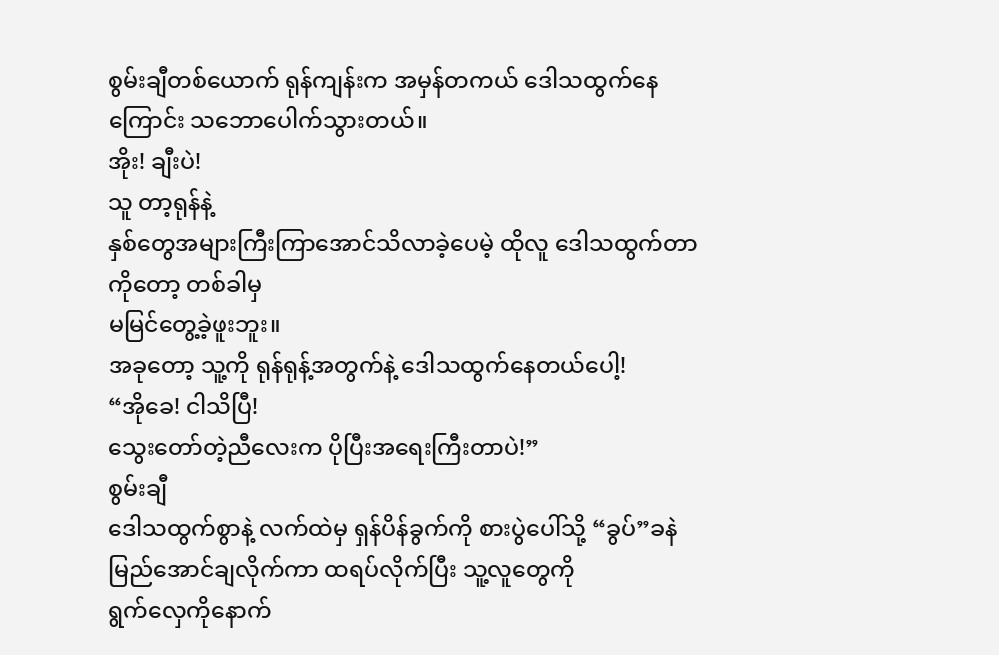စွမ်းချီတစ်ယောက် ရုန်ကျန်းက အမှန်တကယ် ဒေါသထွက်နေကြောင်း သဘောပေါက်သွားတယ်။
အိုး! ချီးပဲ!
သူ တာ့ရုန်နဲ့
နှစ်တွေအများကြီးကြာအောင်သိလာခဲ့ပေမဲ့ ထိုလူ ဒေါသထွက်တာကိုတော့ တစ်ခါမှ
မမြင်တွေ့ခဲ့ဖူးဘူး။
အခုတော့ သူ့ကို ရုန်ရုန့်အတွက်နဲ့ ဒေါသထွက်နေတယ်ပေါ့!
“အိုခေ! ငါသိပြီ!
သွေးတော်တဲ့ညီလေးက ပိုပြီးအရေးကြီးတာပဲ!”
စွမ်းချီ
ဒေါသထွက်စွာနဲ့ လက်ထဲမှ ရှန်ပိန်ခွက်ကို စားပွဲပေါ်သို့ “ခွပ်”ခနဲမြည်အောင်ချလိုက်ကာ ထရပ်လိုက်ပြီး သူ့လူတွေကို
ရွက်လှေကိုနောက်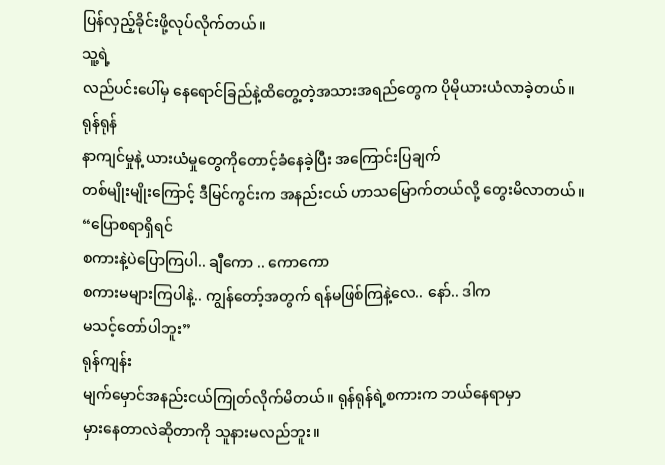ပြန်လှည့်ခိုင်းဖို့လုပ်လိုက်တယ်။
သူ့ရဲ့
လည်ပင်းပေါ်မှ နေရောင်ခြည်နဲ့ထိတွေ့တဲ့အသားအရည်တွေက ပိုမိုယားယံလာခဲ့တယ်။
ရုန်ရုန်
နာကျင်မှုနဲ့ ယားယံမှုတွေကိုတောင့်ခံနေခဲ့ပြီး အကြောင်းပြချက်
တစ်မျိုးမျိုးကြောင့် ဒီမြင်ကွင်းက အနည်းငယ် ဟာသမြောက်တယ်လို့ တွေးမိလာတယ်။
“ပြောစရာရှိရင်
စကားနဲ့ပဲပြောကြပါ.. ချီကော .. ကောကော
စကားမများကြပါနဲ့.. ကျွန်တော့်အတွက် ရန်မဖြစ်ကြနဲ့လေ.. နော်.. ဒါက
မသင့်တော်ပါဘူး”
ရုန်ကျန်း
မျက်မှောင်အနည်းငယ်ကြုတ်လိုက်မိတယ်။ ရုန်ရုန်ရဲ့စကားက ဘယ်နေရာမှာ
မှားနေတာလဲဆိုတာကို သူနားမလည်ဘူး။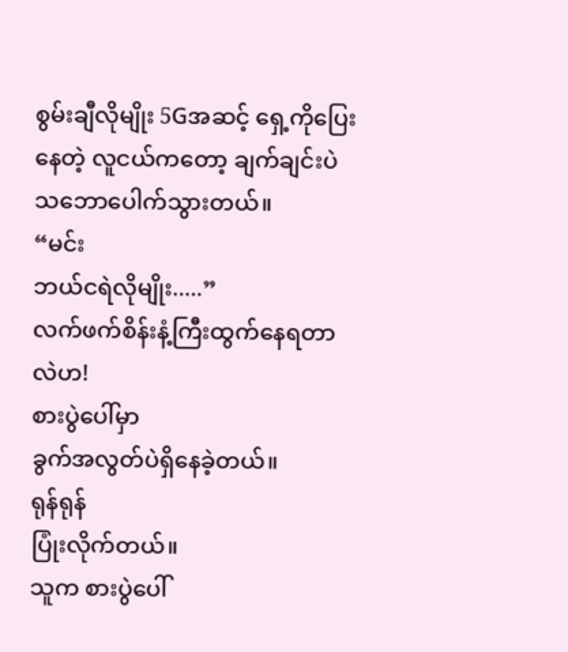စွမ်းချီလိုမျိုး 5Gအဆင့် ရှေ့ကိုပြေးနေတဲ့ လူငယ်ကတော့ ချက်ချင်းပဲ
သဘောပေါက်သွားတယ်။
“မင်း
ဘယ်ငရဲလိုမျိုး.....”
လက်ဖက်စိန်းနံ့ကြီးထွက်နေရတာလဲဟ!
စားပွဲပေါ်မှာ
ခွက်အလွတ်ပဲရှိနေခဲ့တယ်။
ရုန်ရုန်
ပြုံးလိုက်တယ်။
သူက စားပွဲပေါ်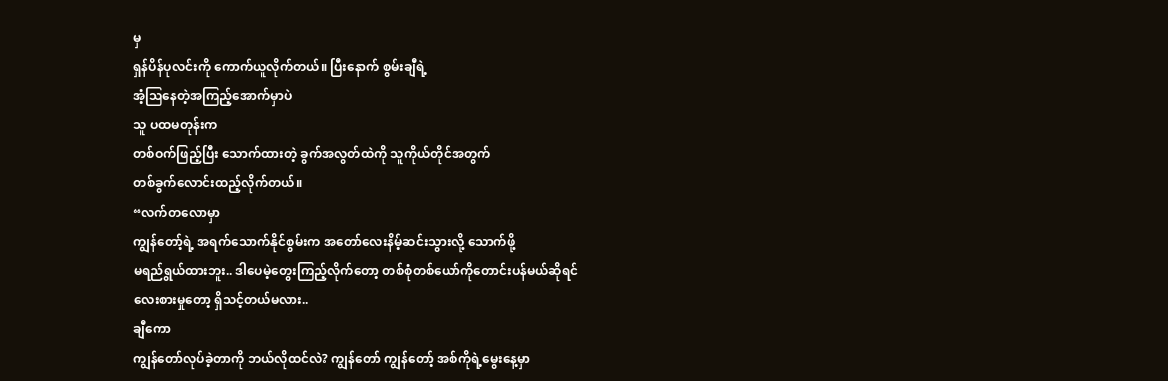မှ
ရှန်ပိန်ပုလင်းကို ကောက်ယူလိုက်တယ်။ ပြီးနောက် စွမ်းချီရဲ့
အံ့ဩနေတဲ့အကြည့်အောက်မှာပဲ
သူ ပထမတုန်းက
တစ်ဝက်ဖြည့်ပြီး သောက်ထားတဲ့ ခွက်အလွတ်ထဲကို သူကိုယ်တိုင်အတွက်
တစ်ခွက်လောင်းထည့်လိုက်တယ်။
“လက်တလောမှာ
ကျွန်တော့်ရဲ့ အရက်သောက်နိုင်စွမ်းက အတော်လေးနိမ့်ဆင်းသွားလို့ သောက်ဖို့
မရည်ရွယ်ထားဘူး.. ဒါပေမဲ့တွေးကြည့်လိုက်တော့ တစ်စုံတစ်ယော်ကိုတောင်းပန်မယ်ဆိုရင်
လေးစားမှုတော့ ရှိသင့်တယ်မလား..
ချီကော
ကျွန်တော်လုပ်ခဲ့တာကို ဘယ်လိုထင်လဲ? ကျွန်တော် ကျွန်တော့် အစ်ကိုရဲ့မွေးနေ့မှာ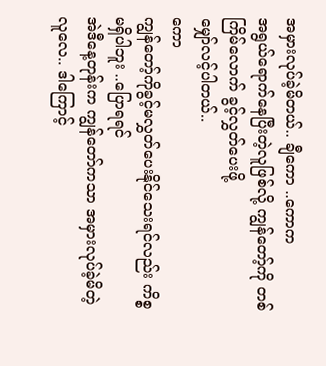အမှားလုပ်ခဲ့မိတယ်.. ချီကော ..ကောက
အရွယ်ရောက်နေပြီးတဲ့လူဖြစ်လို့ ကျွန်တော့်ကို တစ်ကြိမ်လောက် ခွင့်လွှတ်ပေးဖို့
မျှော်လင့်ပါတယ်..
ကော
ကျွန်တော့်ကိုခွင့်မလွှတ်ပေးနိုင်သေးရင်လည်း ကိစ္စမရှိပါဘူး ..ပြောရရင်
အဲဒီနေ့တုန်းက ကျွန်တော်ကသာ အမှားလုပ်ခဲ့မိတဲ့လူလေ.. ဒါကြောင့်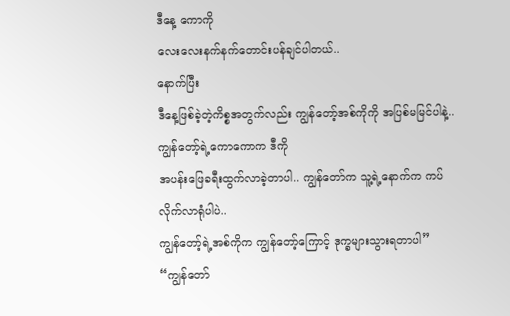ဒီနေ့ ကောကို
လေးလေးနက်နက်တောင်းပန်ချင်ပါတယ်..
နောက်ပြီး
ဒီနေ့ဖြစ်ခဲ့တဲ့ကိစ္စအတွက်လည်း ကျွန်တော့်အစ်ကိုကို အပြစ်မမြင်ပါနဲ့.. ကျွန်တော့်ရဲ့ကောကောက ဒီကို
အပန်းဖြေခရီးထွက်လာခဲ့တာပါ.. ကျွန်တော်က သူ့ရဲ့နောက်က ကပ်လိုက်လာရုံပါပဲ..
ကျွန်တော့်ရဲ့အစ်ကိုက ကျွန်တော့်ကြောင့် ဒုက္ခများသွားရတာပါ”
“ကျွန်တော်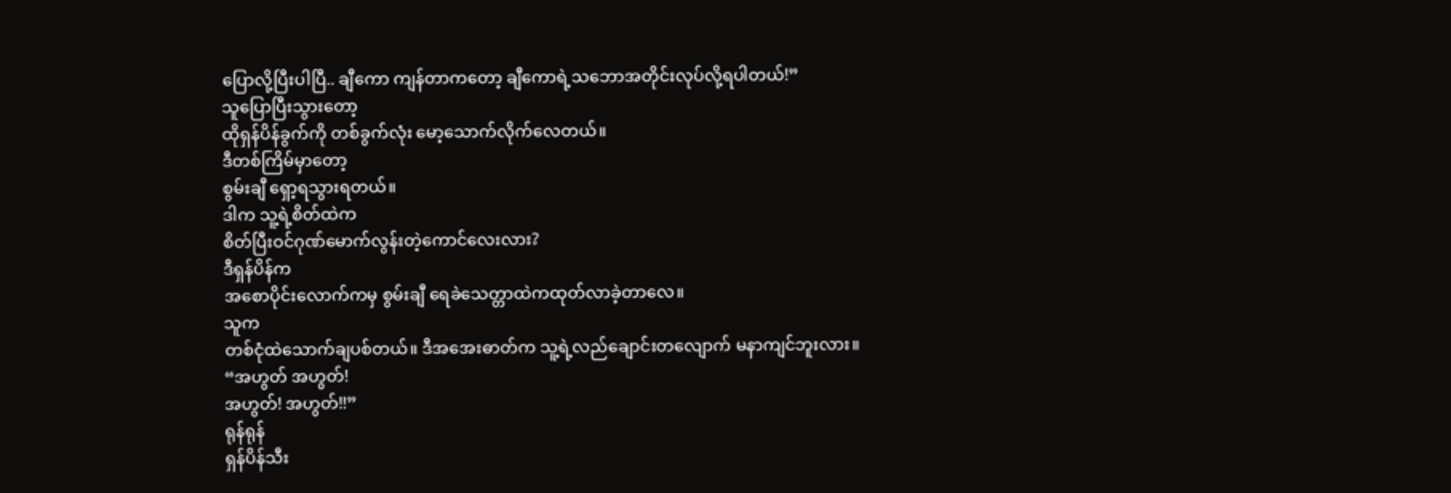ပြောလို့ပြီးပါပြီ.. ချီကော ကျန်တာကတော့ ချီကောရဲ့သဘောအတိုင်းလုပ်လို့ရပါတယ်!”
သူပြောပြီးသွားတော့
ထိုရှန်ပိန်ခွက်ကို တစ်ခွက်လုံး မော့သောက်လိုက်လေတယ်။
ဒီတစ်ကြိမ်မှာတော့
စွမ်းချီ ရှော့ရသွားရတယ်။
ဒါက သူ့ရဲ့စိတ်ထဲက
စိတ်ပြီးဝင်ဂုဏ်မောက်လွန်းတဲ့ကောင်လေးလား?
ဒီရှန်ပိန်က
အစောပိုင်းလောက်ကမှ စွမ်းချီ ရေခဲသေတ္တာထဲကထုတ်လာခဲ့တာလေ။
သူက
တစ်ငုံထဲသောက်ချပစ်တယ်။ ဒီအအေးဓာတ်က သူ့ရဲ့လည်ချောင်းတလျောက် မနာကျင်ဘူးလား။
“အဟွတ် အဟွတ်!
အဟွတ်! အဟွတ်!!”
ရုန်ရုန်
ရှန်ပိန်သီး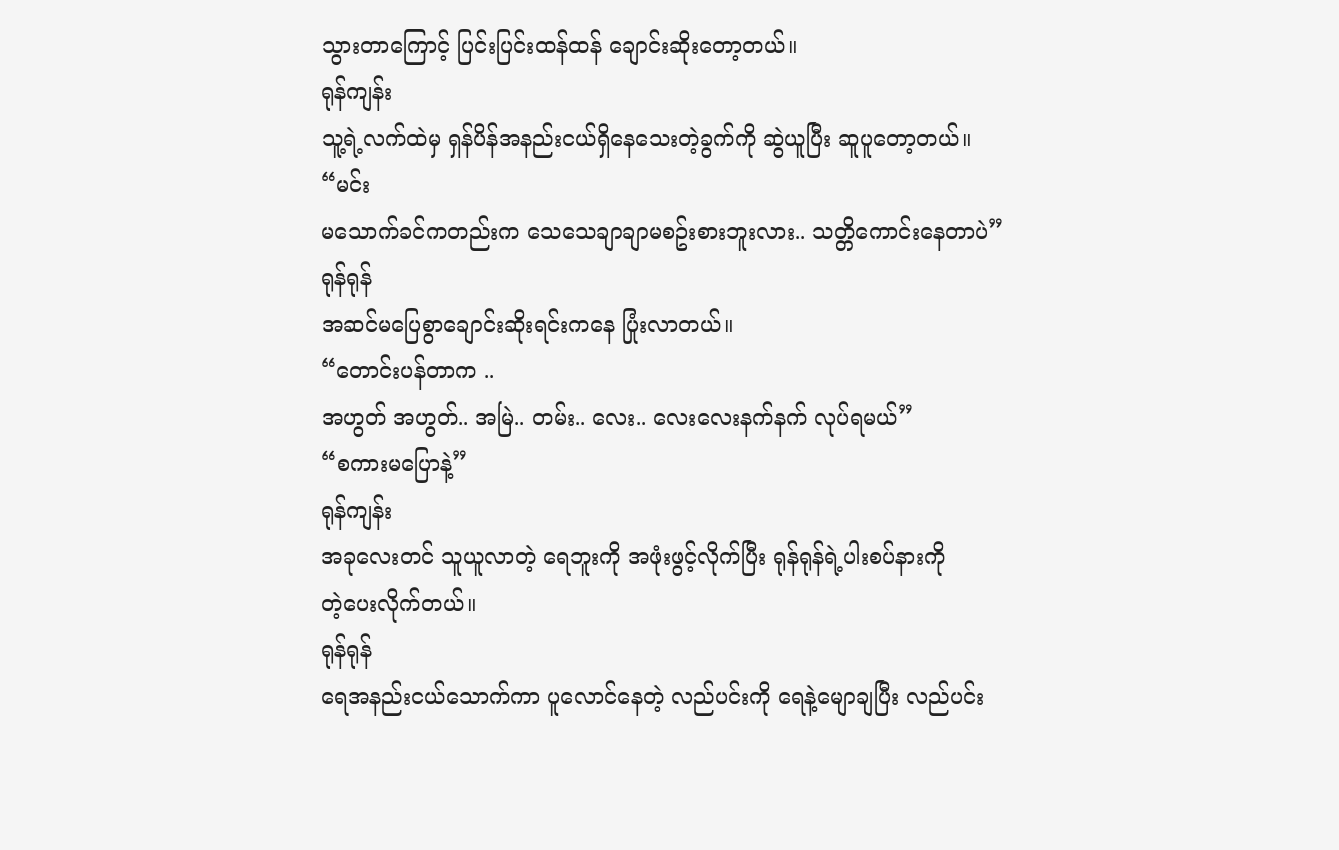သွားတာကြောင့် ပြင်းပြင်းထန်ထန် ချောင်းဆိုးတော့တယ်။
ရုန်ကျန်း
သူ့ရဲ့လက်ထဲမှ ရှန်ပိန်အနည်းငယ်ရှိနေသေးတဲ့ခွက်ကို ဆွဲယူပြီး ဆူပူတော့တယ်။
“မင်း
မသောက်ခင်ကတည်းက သေသေချာချာမစဥ်းစားဘူးလား.. သတ္တိကောင်းနေတာပဲ”
ရုန်ရုန်
အဆင်မပြေစွာချောင်းဆိုးရင်းကနေ ပြုံးလာတယ်။
“တောင်းပန်တာက ..
အဟွတ် အဟွတ်.. အမြဲ.. တမ်း.. လေး.. လေးလေးနက်နက် လုပ်ရမယ်”
“စကားမပြောနဲ့”
ရုန်ကျန်း
အခုလေးတင် သူယူလာတဲ့ ရေဘူးကို အဖုံးဖွင့်လိုက်ပြီး ရုန်ရုန်ရဲ့ပါးစပ်နားကို
တဲ့ပေးလိုက်တယ်။
ရုန်ရုန်
ရေအနည်းငယ်သောက်ကာ ပူလောင်နေတဲ့ လည်ပင်းကို ရေနဲ့မျောချပြီး လည်ပင်း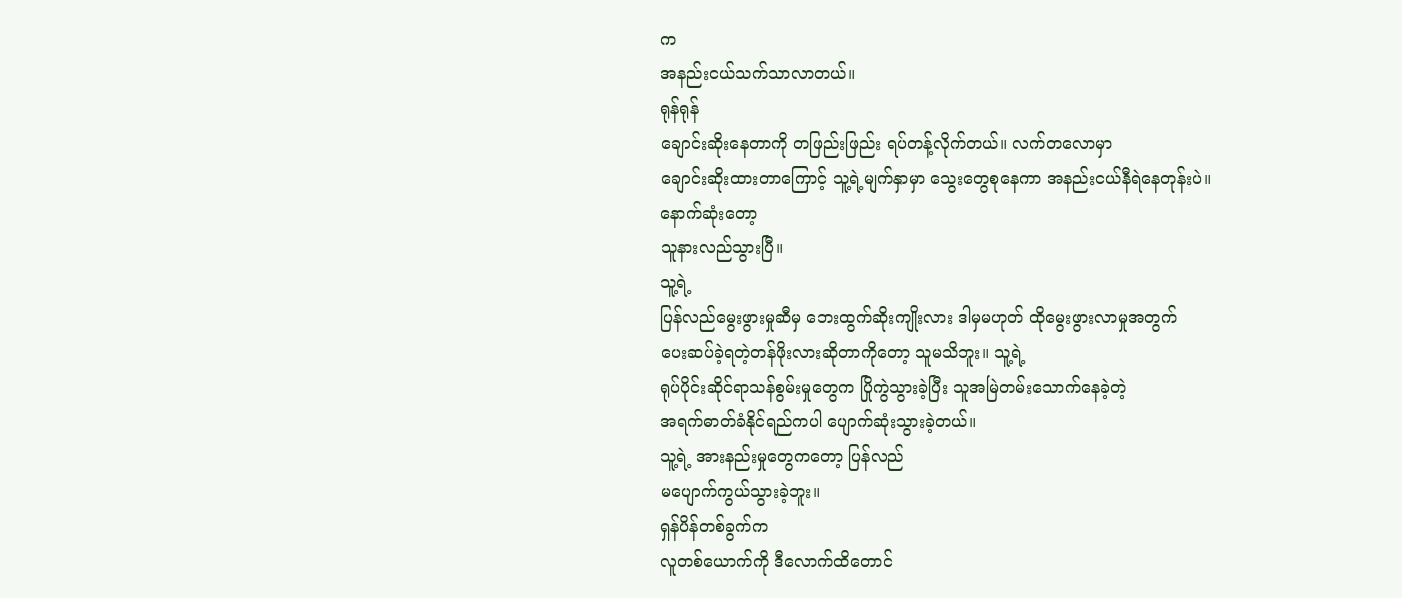က
အနည်းငယ်သက်သာလာတယ်။
ရုန်ရုန်
ချောင်းဆိုးနေတာကို တဖြည်းဖြည်း ရပ်တန့်လိုက်တယ်။ လက်တလောမှာ
ချောင်းဆိုးထားတာကြောင့် သူ့ရဲ့မျက်နှာမှာ သွေးတွေစုနေကာ အနည်းငယ်နီရဲနေတုန်းပဲ။
နောက်ဆုံးတော့
သူနားလည်သွားပြီ။
သူ့ရဲ့
ပြန်လည်မွေးဖွားမှုဆီမှ ဘေးထွက်ဆိုးကျိုးလား ဒါမှမဟုတ် ထိုမွေးဖွားလာမှုအတွက်
ပေးဆပ်ခဲ့ရတဲ့တန်ဖိုးလားဆိုတာကိုတော့ သူမသိဘူး။ သူ့ရဲ့
ရုပ်ပိုင်းဆိုင်ရာသန်စွမ်းမှုတွေက ပြိုကွဲသွားခဲ့ပြီး သူအမြဲတမ်းသောက်နေခဲ့တဲ့
အရက်ဓာတ်ခံနိုင်ရည်ကပါ ပျောက်ဆုံးသွားခဲ့တယ်။
သူ့ရဲ့ အားနည်းမှုတွေကတော့ ပြန်လည်
မပျောက်ကွယ်သွားခဲ့ဘူး။
ရှန်ပိန်တစ်ခွက်က
လူတစ်ယောက်ကို ဒီလောက်ထိတောင်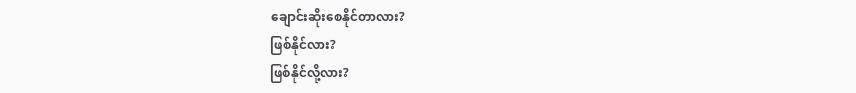ချောင်းဆိုးစေနိုင်တာလား?
ဖြစ်နိုင်လား?
ဖြစ်နိုင်လို့လား?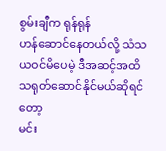စွမ်းချီက ရုန်ရုန်
ဟန်ဆောင်နေတယ်လို့ သံသယဝင်မိပေမဲ့ ဒီအဆင့်အထိ သရုတ်ဆောင်နိုင်မယ်ဆိုရင်တော့
မင်း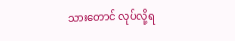သားတောင် လုပ်လို့ရ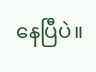နေပြီပဲ။